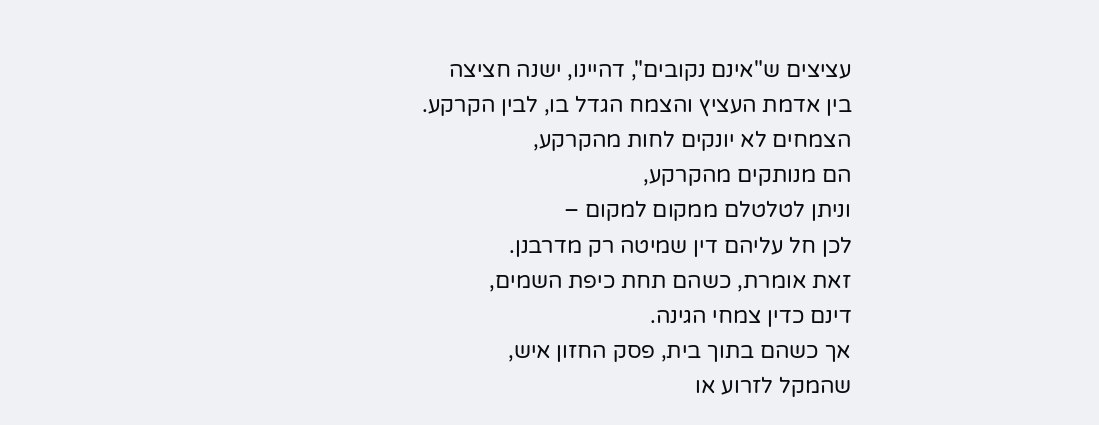עציצים ש"אינם נקובים", דהיינו, ישנה חציצה
בין אדמת העציץ והצמח הגדל בו, לבין הקרקע.
הצמחים לא יונקים לחות מהקרקע,
הם מנותקים מהקרקע,
וניתן לטלטלם ממקום למקום –
לכן חל עליהם דין שמיטה רק מדרבנן.
זאת אומרת, כשהם תחת כיפת השמים,
דינם כדין צמחי הגינה.
אך כשהם בתוך בית, פסק החזון איש,
שהמקל לזרוע או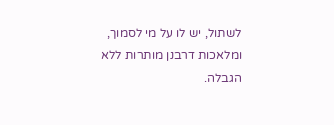לשתול, יש לו על מי לסמוך,
ומלאכות דרבנן מותרות ללא הגבלה.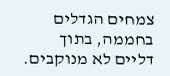צמחים הגדלים בחממה, בתוך דליים לא מנוקבים.